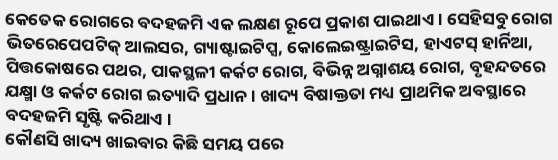କେତେକ ରୋଗରେ ବଦହଜମି ଏକ ଲକ୍ଷଣ ରୂପେ ପ୍ରକାଶ ପାଇଥାଏ । ସେହିସବୁ ରୋଗ ଭିତରେପେପଟିକ୍ ଆଲସର, ଗ୍ୟାଷ୍ଟାଇଟିପ୍ସ, କୋଲେଇଷ୍ଟ୍ରାଇଟିସ, ହାଏଟସ୍ ହାର୍ନିଆ, ପିତ୍ତକୋଷରେ ପଥର, ପାକସ୍ଥଳୀ କର୍କଟ ରୋଗ, ବିଭିନ୍ନ ଅଗ୍ନାଶୟ ରୋଗ, ବୃହନ୍ଦତରେ ଯକ୍ଷ୍ମା ଓ କର୍କଟ ରୋଗ ଇତ୍ୟାଦି ପ୍ରଧାନ । ଖାଦ୍ୟ ବିଷାକ୍ତତା ମଧ୍ୟ ପ୍ରାଥମିକ ଅବସ୍ଥାରେ ବଦହଜମି ସୃଷ୍ଟି କରିଥାଏ ।
କୌଣସି ଖାଦ୍ୟ ଖାଇବାର କିଛି ସମୟ ପରେ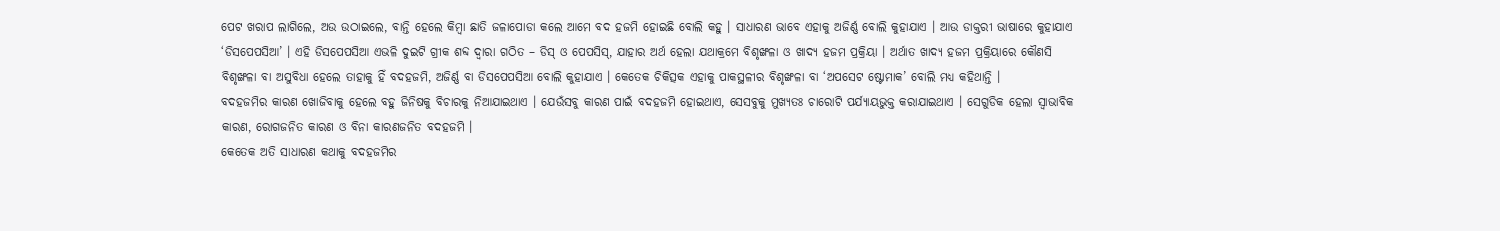ପେଟ ଖରାପ ଲାଗିଲେ, ଅଉ ଉଠାଇଲେ, ବାନ୍ତି ହେଲେ କିମ୍ବା ଛାତି ଜଳାପୋଡା କଲେ ଆମେ ବଦ ହଜମି ହୋଇଛି ବୋଲି କହୁ । ସାଧାରଣ ଭାବେ ଏହାକୁ ଅଜିର୍ଣ୍ଣ ବୋଲି କୁହାଯାଏ । ଆଉ ଡାକ୍ତରୀ ଭାଷାରେ କୁହାଯାଏ ‘ଡିସପେପସିଆ’ । ଏହି ଡିସପେପସିଆ ଏଭଳି ଦୁଇଟି ଗ୍ରୀକ ଶବ୍ଦ ଦ୍ଵାରା ଗଠିତ – ଡିସ୍ ଓ ପେପସିସ୍, ଯାହାର ଅର୍ଥ ହେଲା ଯଥାକ୍ରମେ ବିଶୃଙ୍ଖଳା ଓ ଖାଦ୍ୟ ହଜମ ପ୍ରକ୍ରିୟା । ଅର୍ଥାତ ଖାଦ୍ୟ ହଜମ ପ୍ରକ୍ରିୟାରେ କୌଣସି ବିଶୃଙ୍ଖଳା ବା ଅସୁବିଧା ହେଲେ ତାହାକୁ ହିଁ ବଦହଜମି, ଅଜିର୍ଣ୍ଣ ବା ଡିସପେପସିଆ ବୋଲି କୁହାଯାଏ । କେତେକ ଚିକିତ୍ସକ ଏହାକୁ ପାକସ୍ଥଳୀର ବିଶୃଙ୍ଖଳା ବା ‘ଅପସେଟ ଷ୍ଟୋମାକ’ ବୋଲି ମଧ୍ୟ କହିଥାନ୍ତି ।
ବଦହଜମିର କାରଣ ଖୋଜିବାକୁ ହେଲେ ବହୁ ଜିନିଷକୁ ବିଚାରକୁ ନିଆଯାଇଥାଏ । ଯେଉଁସବୁ କାରଣ ପାଇଁ ବଦହଜମି ହୋଇଥାଏ, ସେସବୁକୁ ମୁଖ୍ୟତଃ ଚାରୋଟି ପର୍ଯ୍ୟାୟଭୁକ୍ତ କରାଯାଇଥାଏ । ସେଗୁଡିକ ହେଲା ସ୍ଵାଭାବିକ କାରଣ, ରୋଗଜନିତ କାରଣ ଓ ବିନା କାରଣଜନିତ ବଦହଜମି ।
କେତେକ ଅତି ସାଧାରଣ କଥାକୁ ବଦହଜମିର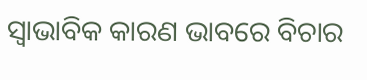ସ୍ଵାଭାବିକ କାରଣ ଭାବରେ ବିଚାର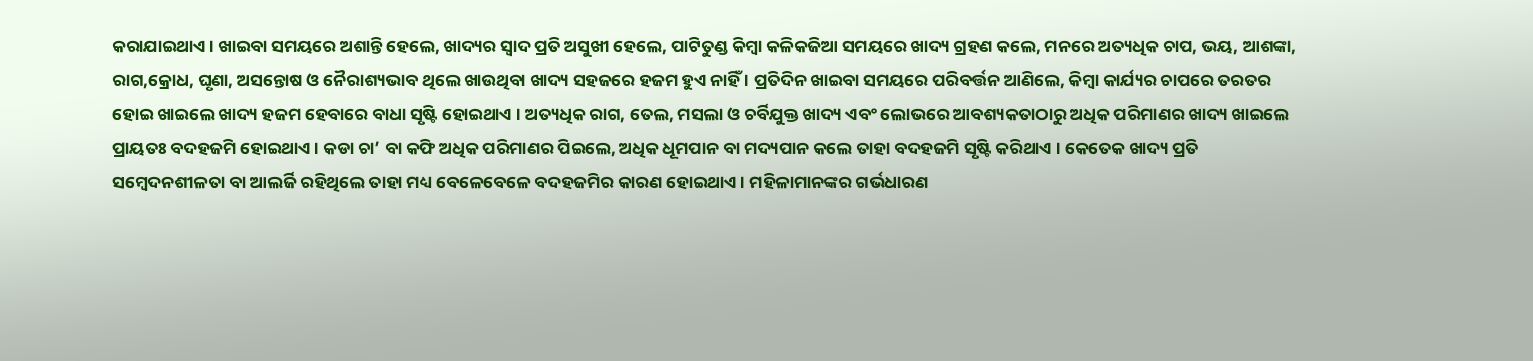କରାଯାଇଥାଏ । ଖାଇବା ସମୟରେ ଅଶାନ୍ତି ହେଲେ, ଖାଦ୍ୟର ସ୍ୱାଦ ପ୍ରତି ଅସୁଖୀ ହେଲେ, ପାଟିତୁଣ୍ଡ କିମ୍ବା କଳିକଜିଆ ସମୟରେ ଖାଦ୍ୟ ଗ୍ରହଣ କଲେ, ମନରେ ଅତ୍ୟଧିକ ଚାପ, ଭୟ, ଆଶଙ୍କା, ରାଗ,କ୍ରୋଧ, ଘୃଣା, ଅସନ୍ତୋଷ ଓ ନୈରାଶ୍ୟଭାବ ଥିଲେ ଖାଉଥିବା ଖାଦ୍ୟ ସହଜରେ ହଜମ ହୁଏ ନାହିଁ । ପ୍ରତିଦିନ ଖାଇବା ସମୟରେ ପରିବର୍ତ୍ତନ ଆଣିଲେ, କିମ୍ବା କାର୍ଯ୍ୟର ଚାପରେ ତରତର ହୋଇ ଖାଇଲେ ଖାଦ୍ୟ ହଜମ ହେବାରେ ବାଧା ସୃଷ୍ଟି ହୋଇଥାଏ । ଅତ୍ୟଧିକ ରାଗ, ତେଲ, ମସଲା ଓ ଚର୍ବିଯୁକ୍ତ ଖାଦ୍ୟ ଏବଂ ଲୋଭରେ ଆବଶ୍ୟକତାଠାରୁ ଅଧିକ ପରିମାଣର ଖାଦ୍ୟ ଖାଇଲେ ପ୍ରାୟତଃ ବଦହଜମି ହୋଇଥାଏ । କଡା ଚା’ ବା କଫି ଅଧିକ ପରିମାଣର ପିଇଲେ, ଅଧିକ ଧୂମପାନ ବା ମଦ୍ୟପାନ କଲେ ତାହା ବଦହଜମି ସୃଷ୍ଟି କରିଥାଏ । କେତେକ ଖାଦ୍ୟ ପ୍ରତି ସମ୍ବେଦନଶୀଳତା ବା ଆଲର୍ଜି ରହିଥିଲେ ତାହା ମଧ୍ୟ ବେଳେବେଳେ ବଦହଜମିର କାରଣ ହୋଇଥାଏ । ମହିଳାମାନଙ୍କର ଗର୍ଭଧାରଣ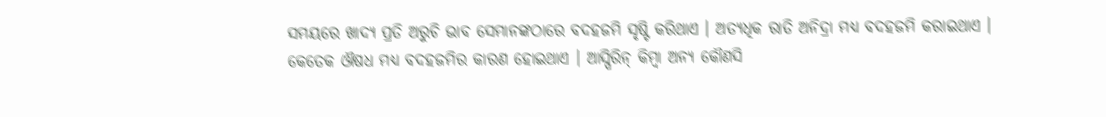ସମୟରେ ଖାଦ୍ୟ ପ୍ରତି ଅରୁଚି ଭାବ ସେମାନଙ୍କଠାରେ ବଦହଜମି ସୃଷ୍ଟି କରିଥାଏ । ଅତ୍ୟଧିକ ରାତି ଅନିଦ୍ରା ମଧ୍ୟ ବଦହଜମି କରାଇଥାଏ ।
କେତେକ ଔଷଧ ମଧ୍ୟ ବଦହଜମିର କାରଣ ହୋଇଥାଏ । ଆସ୍ପିରିନ୍ କିମ୍ବା ଅନ୍ୟ କୌଣସି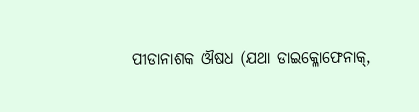ପୀଡାନାଶକ ଔଷଧ (ଯଥା ଡାଇକ୍ଳୋଫେନାକ୍,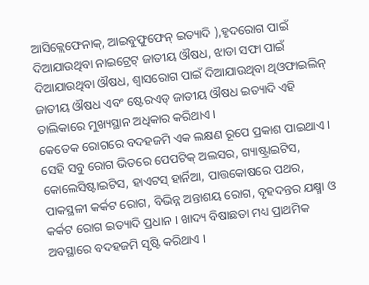ଆସିକ୍ଲେଫେନାକ୍, ଆଇବୁଫୁଫେନ୍ ଇତ୍ୟାଦି ),ହୃଦରୋଗ ପାଇଁ ଦିଆଯାଉଥିବା ନାଇଟ୍ରେଟ୍ ଜାତୀୟ ଔଷଧ, ଝାଡା ସଫା ପାଇଁ ଦିଆଯାଉଥିବା ଔଷଧ, ଶ୍ଵାସରୋଗ ପାଇଁ ଦିଆଯାଉଥିବା ଥିଓଫାଇଲିନ୍ ଜାତୀୟ ଔଷଧ ଏବଂ ଷ୍ଟେରଏଡ୍ ଜାତୀୟ ଔଷଧ ଇତ୍ୟାଦି ଏହି ତାଲିକାରେ ମୁଖ୍ୟସ୍ଥାନ ଅଧିକାର କରିଥାଏ ।
କେତେକ ରୋଗରେ ବଦହଜମି ଏକ ଲକ୍ଷଣ ରୂପେ ପ୍ରକାଶ ପାଇଥାଏ । ସେହି ସବୁ ରୋଗ ଭିତରେ ପେପଟିକ୍ ଅଲସର, ଗ୍ୟାଷ୍ଟ୍ରାଇଟିସ, କୋଲେସିଷ୍ଟାଇଟିସ, ହାଏଟସ୍ ହାର୍ନିଆ, ପାତ୍ତକୋଷରେ ପଥର, ପାକସ୍ଥଳୀ କର୍କଟ ରୋଗ, ବିଭିନ୍ନ ଅନ୍ତାଶୟ ରୋଗ, ବୃହଦନ୍ତର ଯକ୍ଷ୍ମା ଓ କର୍କଟ ରୋଗ ଇତ୍ୟାଦି ପ୍ରଧାନ । ଖାଦ୍ୟ ବିଷାଛତା ମଧ୍ୟ ପ୍ରାଥମିକ ଅବସ୍ଥାରେ ବଦହଜମି ସୃଷ୍ଟି କରିଥାଏ ।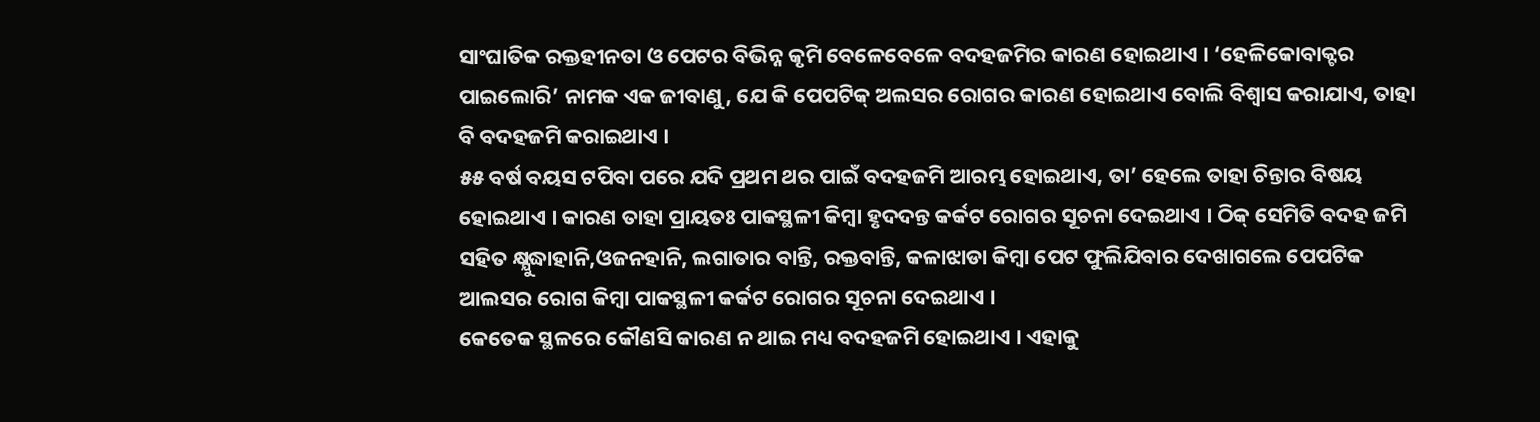ସାଂଘାତିକ ରକ୍ତହୀନତା ଓ ପେଟର ବିଭିନ୍ନ କୃମି ବେଳେବେଳେ ବଦହଜମିର କାରଣ ହୋଇଥାଏ । ‘ହେଳିକୋବାକ୍ଟର ପାଇଲୋରି’ ନାମକ ଏକ ଜୀବାଣୁ, ଯେ କି ପେପଟିକ୍ ଅଲସର ରୋଗର କାରଣ ହୋଇଥାଏ ବୋଲି ବିଶ୍ଵାସ କରାଯାଏ, ତାହା ବି ବଦହଜମି କରାଇଥାଏ ।
୫୫ ବର୍ଷ ବୟସ ଟପିବା ପରେ ଯଦି ପ୍ରଥମ ଥର ପାଇଁ ବଦହଜମି ଆରମ୍ଭ ହୋଇଥାଏ, ତା’ ହେଲେ ତାହା ଚିନ୍ତାର ବିଷୟ ହୋଇଥାଏ । କାରଣ ତାହା ପ୍ରାୟତଃ ପାକସ୍ଥଳୀ କିମ୍ବା ହୃଦଦନ୍ତ କର୍କଟ ରୋଗର ସୂଚନା ଦେଇଥାଏ । ଠିକ୍ ସେମିତି ବଦହ ଜମି ସହିତ କ୍ଷ୍ଯୁଦ୍ଧାହାନି,ଓଜନହାନି, ଲଗାତାର ବାନ୍ତି, ରକ୍ତବାନ୍ତି, କଳାଝାଡା କିମ୍ବା ପେଟ ଫୁଲିଯିବାର ଦେଖାଗଲେ ପେପଟିକ ଆଲସର ରୋଗ କିମ୍ବା ପାକସ୍ଥଳୀ କର୍କଟ ରୋଗର ସୂଚନା ଦେଇଥାଏ ।
କେତେକ ସ୍ଥଳରେ କୌଣସି କାରଣ ନ ଥାଇ ମଧ୍ୟ ବଦହଜମି ହୋଇଥାଏ । ଏହାକୁ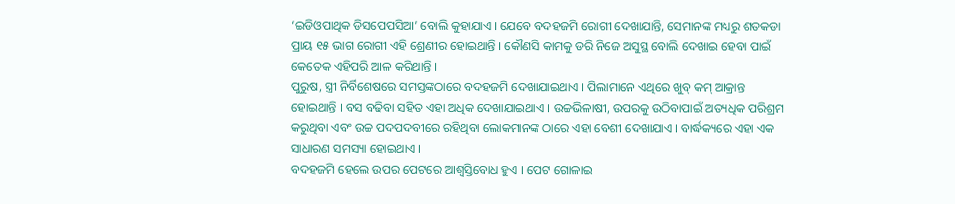‘ଇଡିଓପାଥିକ ଡିସପେପସିଆ’ ବୋଲି କୁହାଯାଏ । ଯେବେ ବଦହଜମି ରୋଗୀ ଦେଖାଯାନ୍ତି, ସେମାନଙ୍କ ମଧ୍ୟରୁ ଶତକଡା ପ୍ରାୟ ୧୫ ଭାଗ ରୋଗୀ ଏହି ଶ୍ରେଣୀର ହୋଇଥାନ୍ତି । କୌଣସି କାମକୁ ଡରି ନିଜେ ଅସୁସ୍ଥ ବୋଲି ଦେଖାଇ ହେବା ପାଇଁ କେତେକ ଏହିପରି ଆଳ କରିଥାନ୍ତି ।
ପୁରୁଷ, ସ୍ତ୍ରୀ ନିର୍ବିଶେଷରେ ସମସ୍ତଙ୍କଠାରେ ବଦହଜମି ଦେଖାଯାଇଥାଏ । ପିଲାମାନେ ଏଥିରେ ଖୁବ୍ କମ୍ ଆକ୍ରାନ୍ତ ହୋଇଥାନ୍ତି । ବସ ବଢିବା ସହିତ ଏହା ଅଧିକ ଦେଖାଯାଇଥାଏ । ଉଚ୍ଚଭିଳାଷୀ, ଉପରକୁ ଉଠିବାପାଇଁ ଅତ୍ୟଧିକ ପରିଶ୍ରମ କରୁଥିବା ଏବଂ ଉଚ୍ଚ ପଦପଦବୀରେ ରହିଥିବା ଲୋକମାନଙ୍କ ଠାରେ ଏହା ବେଶୀ ଦେଖାଯାଏ । ବାର୍ଦ୍ଧକ୍ୟରେ ଏହା ଏକ ସାଧାରଣ ସମସ୍ୟା ହୋଇଥାଏ ।
ବଦହଜମି ହେଲେ ଉପର ପେଟରେ ଆଶ୍ଵସ୍ତିବୋଧ ହୁଏ । ପେଟ ଗୋଳାଇ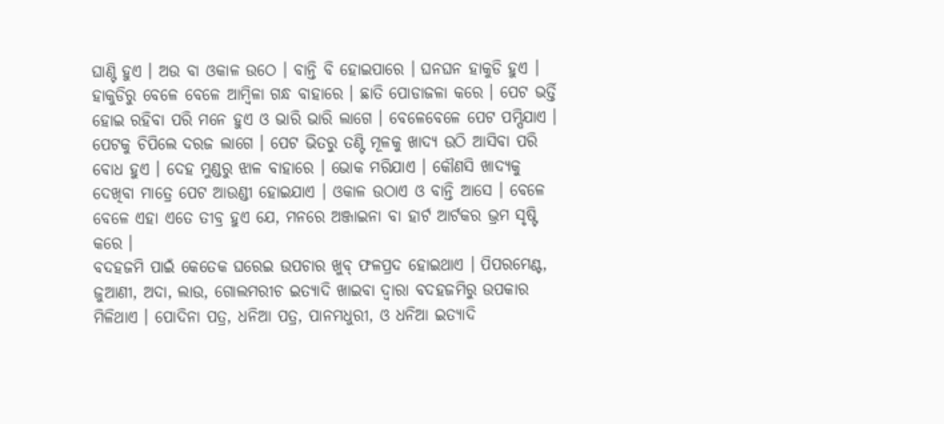ଘାଣ୍ଟି ହୁଏ । ଅଉ ବା ଓକାଳ ଉଠେ । ବାନ୍ତି ବି ହୋଇପାରେ । ଘନଘନ ହାକୁଡି ହୁଏ । ହାକୁଡିରୁ ବେଳେ ବେଳେ ଆମ୍ବିଳା ଗନ୍ଧ ବାହାରେ । ଛାତି ପୋଡାଜଳା କରେ । ପେଟ ଭର୍ତ୍ତି ହୋଇ ରହିବା ପରି ମନେ ହୁଏ ଓ ଭାରି ଭାରି ଲାଗେ । ବେଳେବେଳେ ପେଟ ପମ୍ପିଯାଏ । ପେଟକୁ ଚିପିଲେ ଦରଜ ଲାଗେ । ପେଟ ଭିତରୁ ତଣ୍ଟି ମୂଳକୁ ଖାଦ୍ୟ ଉଠି ଆସିବା ପରି ବୋଧ ହୁଏ । ଦେହ ମୁଣ୍ଡରୁ ଝାଳ ବାହାରେ । ଭୋକ ମରିଯାଏ । କୌଣସି ଖାଦ୍ୟକୁ ଦେଖିବା ମାତ୍ରେ ପେଟ ଆଉଣ୍ଡୀ ହୋଇଯାଏ । ଓକାଳ ଉଠାଏ ଓ ବାନ୍ତି ଆସେ । ବେଳେ ବେଳେ ଏହା ଏତେ ତୀବ୍ର ହୁଏ ଯେ, ମନରେ ଅଞ୍ଜାଇନା ବା ହାର୍ଟ ଆର୍ଟକର ଭ୍ରମ ସୃଷ୍ଟି କରେ ।
ବଦହଜମି ପାଇଁ କେତେକ ଘରେଇ ଉପଚାର ଖୁବ୍ ଫଳପ୍ରଦ ହୋଇଥାଏ । ପିପରମେଣ୍ଟ, ଜୁଆଣୀ, ଅଦା, ଲାଉ, ଗୋଲମରୀଚ ଇତ୍ୟାଦି ଖାଇବା ଦ୍ଵାରା ବଦହଜମିରୁ ଉପକାର ମିଳିଥାଏ । ପୋଦିନା ପତ୍ର, ଧନିଆ ପତ୍ର, ପାନମଧୁରୀ, ଓ ଧନିଆ ଇତ୍ୟାଦି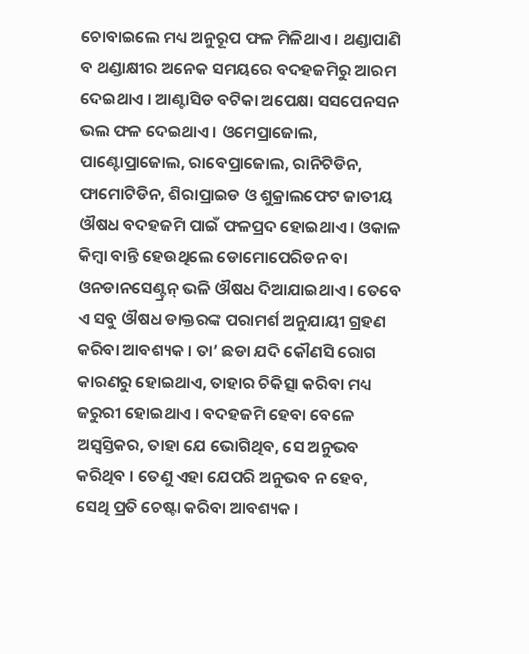ଚୋବାଇଲେ ମଧ୍ୟ ଅନୁରୂପ ଫଳ ମିଳିଥାଏ । ଥଣ୍ଡାପାଣି ବ ଥଣ୍ଡାକ୍ଷୀର ଅନେକ ସମୟରେ ବଦହଜମିରୁ ଆରମ ଦେଇଥାଏ । ଆଣ୍ଟାସିଡ ବଟିକା ଅପେକ୍ଷା ସସପେନସନ ଭଲ ଫଳ ଦେଇଥାଏ । ଓମେପ୍ରାଜୋଲ, ପାଣ୍ଟୋପ୍ରାଜୋଲ, ରାବେପ୍ରାଜୋଲ, ରାନିଟିଡିନ, ଫାମୋଟିଡିନ, ଶିରାପ୍ରାଇଡ ଓ ଶୁକ୍ରାଲଫେଟ ଜାତୀୟ ଔଷଧ ବଦହଜମି ପାଇଁ ଫଳପ୍ରଦ ହୋଇଥାଏ । ଓକାଳ କିମ୍ବା ବାନ୍ତି ହେଉଥିଲେ ଡୋମୋପେରିଡନ ବା ଓନଡାନସେଣ୍ଟ୍ରନ୍ ଭଳି ଔଷଧ ଦିଆଯାଇଥାଏ । ତେବେ ଏ ସବୁ ଔଷଧ ଡାକ୍ତରଙ୍କ ପରାମର୍ଶ ଅନୁଯାୟୀ ଗ୍ରହଣ କରିବା ଆବଶ୍ୟକ । ତା’ ଛଡା ଯଦି କୌଣସି ରୋଗ କାରଣରୁ ହୋଇଥାଏ, ତାହାର ଚିକିତ୍ସା କରିବା ମଧ୍ୟ ଜରୁରୀ ହୋଇଥାଏ । ବଦହଜମି ହେବା ବେଳେ ଅସ୍ବସ୍ତିକର, ତାହା ଯେ ଭୋଗିଥିବ, ସେ ଅନୁଭବ କରିଥିବ । ତେଣୁ ଏହା ଯେପରି ଅନୁଭବ ନ ହେବ, ସେଥି ପ୍ରତି ଚେଷ୍ଟା କରିବା ଆବଶ୍ୟକ ।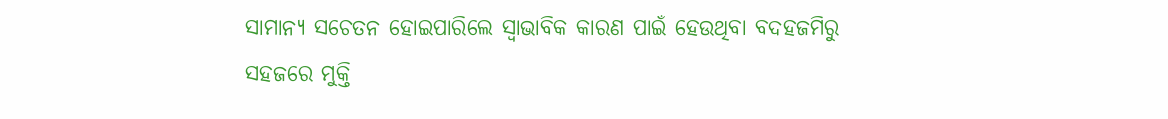ସାମାନ୍ୟ ସଚେତନ ହୋଇପାରିଲେ ସ୍ଵାଭାବିକ କାରଣ ପାଇଁ ହେଉଥିବା ବଦହଜମିରୁ ସହଜରେ ମୁକ୍ତି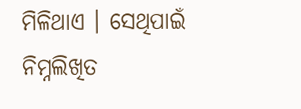ମିଳିଥାଏ । ସେଥିପାଇଁ ନିମ୍ନଲିଖିତ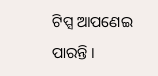ଟିପ୍ସ ଆପଣେଇ ପାରନ୍ତି ।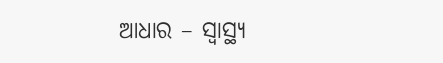ଆଧାର – ସ୍ଵାସ୍ଥ୍ୟ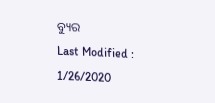ବ୍ୟୁର
Last Modified : 1/26/2020